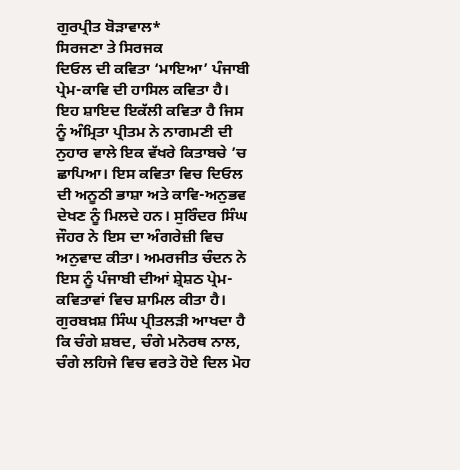ਗੁਰਪ੍ਰੀਤ ਬੋੜਾਵਾਲ*
ਸਿਰਜਣਾ ਤੇ ਸਿਰਜਕ
ਦਿਓਲ ਦੀ ਕਵਿਤਾ ‘ਮਾਇਆ’ ਪੰਜਾਬੀ ਪ੍ਰੇਮ-ਕਾਵਿ ਦੀ ਹਾਸਿਲ ਕਵਿਤਾ ਹੈ। ਇਹ ਸ਼ਾਇਦ ਇਕੱਲੀ ਕਵਿਤਾ ਹੈ ਜਿਸ ਨੂੰ ਅੰਮ੍ਰਿਤਾ ਪ੍ਰੀਤਮ ਨੇ ਨਾਗਮਣੀ ਦੀ ਨੁਹਾਰ ਵਾਲੇ ਇਕ ਵੱਖਰੇ ਕਿਤਾਬਚੇ ’ਚ ਛਾਪਿਆ। ਇਸ ਕਵਿਤਾ ਵਿਚ ਦਿਓਲ ਦੀ ਅਨੂਠੀ ਭਾਸ਼ਾ ਅਤੇ ਕਾਵਿ-ਅਨੁਭਵ ਦੇਖਣ ਨੂੰ ਮਿਲਦੇ ਹਨ। ਸੁਰਿੰਦਰ ਸਿੰਘ ਜੌਹਰ ਨੇ ਇਸ ਦਾ ਅੰਗਰੇਜ਼ੀ ਵਿਚ ਅਨੁਵਾਦ ਕੀਤਾ। ਅਮਰਜੀਤ ਚੰਦਨ ਨੇ ਇਸ ਨੂੰ ਪੰਜਾਬੀ ਦੀਆਂ ਸ਼੍ਰੇਸ਼ਠ ਪ੍ਰੇਮ-ਕਵਿਤਾਵਾਂ ਵਿਚ ਸ਼ਾਮਿਲ ਕੀਤਾ ਹੈ।
ਗੁਰਬਖ਼ਸ਼ ਸਿੰਘ ਪ੍ਰੀਤਲੜੀ ਆਖਦਾ ਹੈ ਕਿ ਚੰਗੇ ਸ਼ਬਦ, ਚੰਗੇ ਮਨੋਰਥ ਨਾਲ, ਚੰਗੇ ਲਹਿਜੇ ਵਿਚ ਵਰਤੇ ਹੋਏ ਦਿਲ ਮੋਹ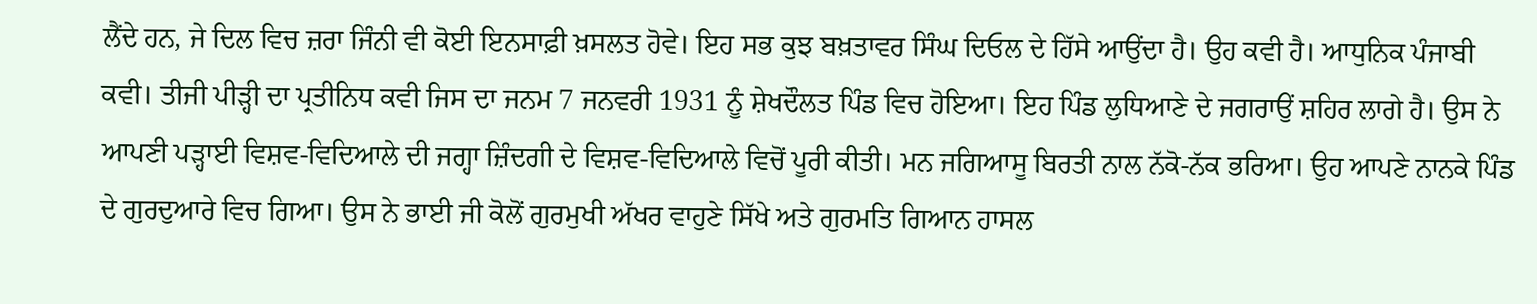ਲੈਂਦੇ ਹਨ, ਜੇ ਦਿਲ ਵਿਚ ਜ਼ਰਾ ਜਿੰਨੀ ਵੀ ਕੋਈ ਇਨਸਾਫ਼ੀ ਖ਼ਸਲਤ ਹੋਵੇ। ਇਹ ਸਭ ਕੁਝ ਬਖ਼ਤਾਵਰ ਸਿੰਘ ਦਿਓਲ ਦੇ ਹਿੱਸੇ ਆਉਂਦਾ ਹੈ। ਉਹ ਕਵੀ ਹੈ। ਆਧੁਨਿਕ ਪੰਜਾਬੀ ਕਵੀ। ਤੀਜੀ ਪੀੜ੍ਹੀ ਦਾ ਪ੍ਰਤੀਨਿਧ ਕਵੀ ਜਿਸ ਦਾ ਜਨਮ 7 ਜਨਵਰੀ 1931 ਨੂੰ ਸ਼ੇਖਦੌਲਤ ਪਿੰਡ ਵਿਚ ਹੋਇਆ। ਇਹ ਪਿੰਡ ਲੁਧਿਆਣੇ ਦੇ ਜਗਰਾਉਂ ਸ਼ਹਿਰ ਲਾਗੇ ਹੈ। ਉਸ ਨੇ ਆਪਣੀ ਪੜ੍ਹਾਈ ਵਿਸ਼ਵ-ਵਿਦਿਆਲੇ ਦੀ ਜਗ੍ਹਾ ਜ਼ਿੰਦਗੀ ਦੇ ਵਿਸ਼ਵ-ਵਿਦਿਆਲੇ ਵਿਚੋਂ ਪੂਰੀ ਕੀਤੀ। ਮਨ ਜਗਿਆਸੂ ਬਿਰਤੀ ਨਾਲ ਨੱਕੋ-ਨੱਕ ਭਰਿਆ। ਉਹ ਆਪਣੇ ਨਾਨਕੇ ਪਿੰਡ ਦੇ ਗੁਰਦੁਆਰੇ ਵਿਚ ਗਿਆ। ਉਸ ਨੇ ਭਾਈ ਜੀ ਕੋਲੋਂ ਗੁਰਮੁਖੀ ਅੱਖਰ ਵਾਹੁਣੇ ਸਿੱਖੇ ਅਤੇ ਗੁਰਮਤਿ ਗਿਆਨ ਹਾਸਲ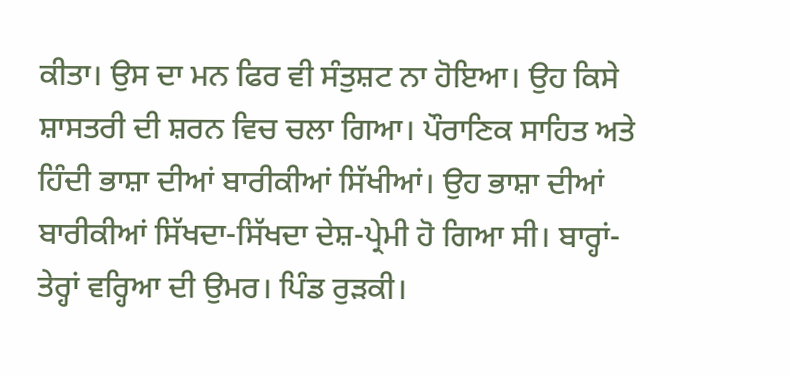ਕੀਤਾ। ਉਸ ਦਾ ਮਨ ਫਿਰ ਵੀ ਸੰਤੁਸ਼ਟ ਨਾ ਹੋਇਆ। ਉਹ ਕਿਸੇ ਸ਼ਾਸਤਰੀ ਦੀ ਸ਼ਰਨ ਵਿਚ ਚਲਾ ਗਿਆ। ਪੌਰਾਣਿਕ ਸਾਹਿਤ ਅਤੇ ਹਿੰਦੀ ਭਾਸ਼ਾ ਦੀਆਂ ਬਾਰੀਕੀਆਂ ਸਿੱਖੀਆਂ। ਉਹ ਭਾਸ਼ਾ ਦੀਆਂ ਬਾਰੀਕੀਆਂ ਸਿੱਖਦਾ-ਸਿੱਖਦਾ ਦੇਸ਼-ਪ੍ਰੇਮੀ ਹੋ ਗਿਆ ਸੀ। ਬਾਰ੍ਹਾਂ-ਤੇਰ੍ਹਾਂ ਵਰ੍ਹਿਆ ਦੀ ਉਮਰ। ਪਿੰਡ ਰੁੜਕੀ।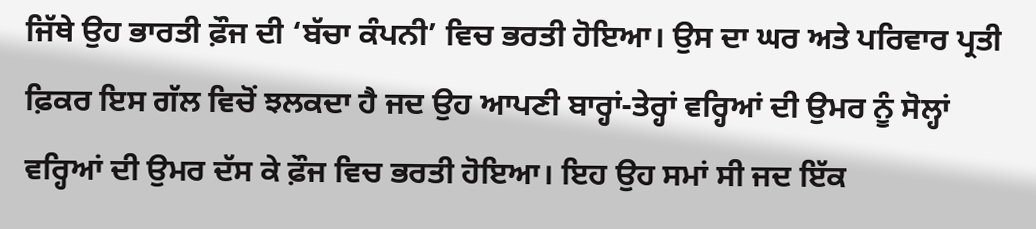ਜਿੱਥੇ ਉਹ ਭਾਰਤੀ ਫ਼ੌਜ ਦੀ ‘ਬੱਚਾ ਕੰਪਨੀ’ ਵਿਚ ਭਰਤੀ ਹੋਇਆ। ਉਸ ਦਾ ਘਰ ਅਤੇ ਪਰਿਵਾਰ ਪ੍ਰਤੀ ਫ਼ਿਕਰ ਇਸ ਗੱਲ ਵਿਚੋਂ ਝਲਕਦਾ ਹੈ ਜਦ ਉਹ ਆਪਣੀ ਬਾਰ੍ਹਾਂ-ਤੇਰ੍ਹਾਂ ਵਰ੍ਹਿਆਂ ਦੀ ਉਮਰ ਨੂੰ ਸੋਲ੍ਹਾਂ ਵਰ੍ਹਿਆਂ ਦੀ ਉਮਰ ਦੱਸ ਕੇ ਫ਼ੌਜ ਵਿਚ ਭਰਤੀ ਹੋਇਆ। ਇਹ ਉਹ ਸਮਾਂ ਸੀ ਜਦ ਇੱਕ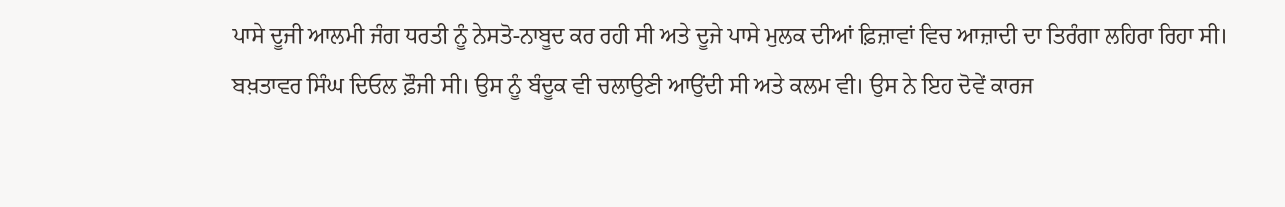ਪਾਸੇ ਦੂਜੀ ਆਲਮੀ ਜੰਗ ਧਰਤੀ ਨੂੰ ਨੇਸਤੋ-ਨਾਬੂਦ ਕਰ ਰਹੀ ਸੀ ਅਤੇ ਦੂਜੇ ਪਾਸੇ ਮੁਲਕ ਦੀਆਂ ਫ਼ਿਜ਼ਾਵਾਂ ਵਿਚ ਆਜ਼ਾਦੀ ਦਾ ਤਿਰੰਗਾ ਲਹਿਰਾ ਰਿਹਾ ਸੀ।
ਬਖ਼ਤਾਵਰ ਸਿੰਘ ਦਿਓਲ ਫ਼ੌਜੀ ਸੀ। ਉਸ ਨੂੰ ਬੰਦੂਕ ਵੀ ਚਲਾਉਣੀ ਆਉਂਦੀ ਸੀ ਅਤੇ ਕਲਮ ਵੀ। ਉਸ ਨੇ ਇਹ ਦੋਵੇਂ ਕਾਰਜ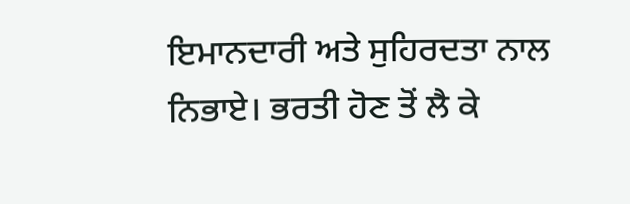ਇਮਾਨਦਾਰੀ ਅਤੇ ਸੁਹਿਰਦਤਾ ਨਾਲ ਨਿਭਾਏ। ਭਰਤੀ ਹੋਣ ਤੋਂ ਲੈ ਕੇ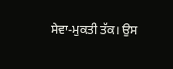ਸੇਵਾ-ਮੁਕਤੀ ਤੱਕ। ਉਸ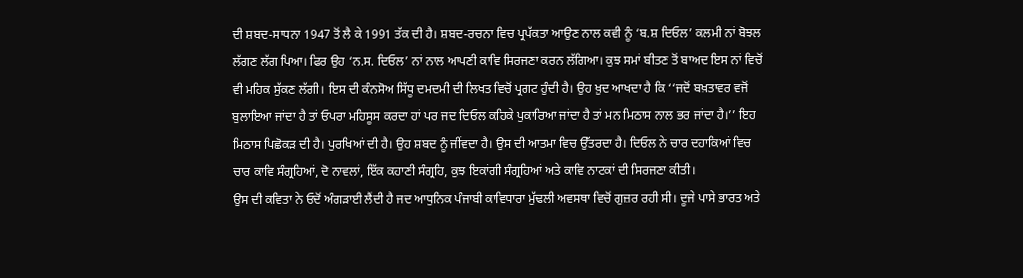ਦੀ ਸ਼ਬਦ-ਸਾਧਨਾ 1947 ਤੋਂ ਲੈ ਕੇ 1991 ਤੱਕ ਦੀ ਹੈ। ਸ਼ਬਦ-ਰਚਨਾ ਵਿਚ ਪ੍ਰਪੱਕਤਾ ਆਉਣ ਨਾਲ ਕਵੀ ਨੂੰ ‘ਬ.ਸ਼ ਦਿਓਲ’ ਕਲਮੀ ਨਾਂ ਬੋਝਲ ਲੱਗਣ ਲੱਗ ਪਿਆ। ਫਿਰ ਉਹ ‘ਨ.ਸ. ਦਿਓਲ’ ਨਾਂ ਨਾਲ ਆਪਣੀ ਕਾਵਿ ਸਿਰਜਣਾ ਕਰਨ ਲੱਗਿਆ। ਕੁਝ ਸਮਾਂ ਬੀਤਣ ਤੋਂ ਬਾਅਦ ਇਸ ਨਾਂ ਵਿਚੋਂ ਵੀ ਮਹਿਕ ਸੁੱਕਣ ਲੱਗੀ। ਇਸ ਦੀ ਕੰਨਸੋਅ ਸਿੱਧੂ ਦਮਦਮੀ ਦੀ ਲਿਖਤ ਵਿਚੋਂ ਪ੍ਰਗਟ ਹੁੰਦੀ ਹੈ। ਉਹ ਖ਼ੁਦ ਆਖਦਾ ਹੈ ਕਿ ‘‘ਜਦੋਂ ਬਖ਼ਤਾਵਰ ਵਜੋਂ ਬੁਲਾਇਆ ਜਾਂਦਾ ਹੈ ਤਾਂ ਓਪਰਾ ਮਹਿਸੂਸ ਕਰਦਾ ਹਾਂ ਪਰ ਜਦ ਦਿਓਲ ਕਹਿਕੇ ਪੁਕਾਰਿਆ ਜਾਂਦਾ ਹੈ ਤਾਂ ਮਨ ਮਿਠਾਸ ਨਾਲ ਭਰ ਜਾਂਦਾ ਹੈ।’’ ਇਹ ਮਿਠਾਸ ਪਿਛੋਕੜ ਦੀ ਹੈ। ਪੁਰਖਿਆਂ ਦੀ ਹੈ। ਉਹ ਸ਼ਬਦ ਨੂੰ ਜੀਂਵਦਾ ਹੈ। ਉਸ ਦੀ ਆਤਮਾ ਵਿਚ ਉੱਤਰਦਾ ਹੈ। ਦਿਓਲ ਨੇ ਚਾਰ ਦਹਾਕਿਆਂ ਵਿਚ ਚਾਰ ਕਾਵਿ ਸੰਗ੍ਰਹਿਆਂ, ਦੋ ਨਾਵਲਾਂ, ਇੱਕ ਕਹਾਣੀ ਸੰਗ੍ਰਹਿ, ਕੁਝ ਇਕਾਂਗੀ ਸੰਗ੍ਰਹਿਆਂ ਅਤੇ ਕਾਵਿ ਨਾਟਕਾਂ ਦੀ ਸਿਰਜਣਾ ਕੀਤੀ।
ਉਸ ਦੀ ਕਵਿਤਾ ਨੇ ਓਦੋਂ ਅੰਗੜਾਈ ਲੈਂਦੀ ਹੈ ਜਦ ਆਧੁਨਿਕ ਪੰਜਾਬੀ ਕਾਵਿਧਾਰਾ ਮੁੱਢਲੀ ਅਵਸਥਾ ਵਿਚੋਂ ਗੁਜ਼ਰ ਰਹੀ ਸੀ। ਦੂਜੇ ਪਾਸੇ ਭਾਰਤ ਅਤੇ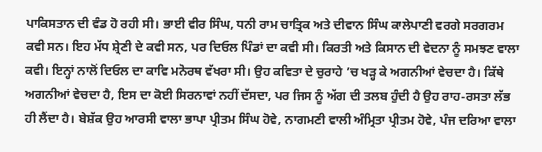ਪਾਕਿਸਤਾਨ ਦੀ ਵੰਡ ਹੋ ਰਹੀ ਸੀ। ਭਾਈ ਵੀਰ ਸਿੰਘ, ਧਨੀ ਰਾਮ ਚਾਤ੍ਰਿਕ ਅਤੇ ਦੀਵਾਨ ਸਿੰਘ ਕਾਲੇਪਾਣੀ ਵਰਗੇ ਸਰਗਰਮ ਕਵੀ ਸਨ। ਇਹ ਮੱਧ ਸ਼੍ਰੇਣੀ ਦੇ ਕਵੀ ਸਨ, ਪਰ ਦਿਓਲ ਪਿੰਡਾਂ ਦਾ ਕਵੀ ਸੀ। ਕਿਰਤੀ ਅਤੇ ਕਿਸਾਨ ਦੀ ਵੇਦਨਾ ਨੂੰ ਸਮਝਣ ਵਾਲਾ ਕਵੀ। ਇਨ੍ਹਾਂ ਨਾਲੋਂ ਦਿਓਲ ਦਾ ਕਾਵਿ ਮਨੋਰਥ ਵੱਖਰਾ ਸੀ। ਉਹ ਕਵਿਤਾ ਦੇ ਚੁਰਾਹੇ ’ਚ ਖੜ੍ਹ ਕੇ ਅਗਨੀਆਂ ਵੇਚਦਾ ਹੈ। ਕਿੱਥੇ ਅਗਨੀਆਂ ਵੇਚਦਾ ਹੈ, ਇਸ ਦਾ ਕੋਈ ਸਿਰਨਾਵਾਂ ਨਹੀਂ ਦੱਸਦਾ, ਪਰ ਜਿਸ ਨੂੰ ਅੱਗ ਦੀ ਤਲਬ ਹੁੰਦੀ ਹੈ ਉਹ ਰਾਹ-ਰਸਤਾ ਲੱਭ ਹੀ ਲੈਂਦਾ ਹੈ। ਬੇਸ਼ੱਕ ਉਹ ਆਰਸੀ ਵਾਲਾ ਭਾਪਾ ਪ੍ਰੀਤਮ ਸਿੰਘ ਹੋਵੇ, ਨਾਗਮਣੀ ਵਾਲੀ ਅੰਮ੍ਰਿਤਾ ਪ੍ਰੀਤਮ ਹੋਵੇ, ਪੰਜ ਦਰਿਆ ਵਾਲਾ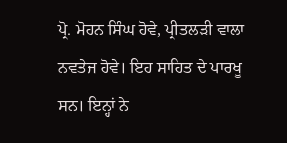ਪ੍ਰੋ. ਮੋਹਨ ਸਿੰਘ ਹੋਵੇ, ਪ੍ਰੀਤਲੜੀ ਵਾਲਾ ਨਵਤੇਜ ਹੋਵੇ। ਇਹ ਸਾਹਿਤ ਦੇ ਪਾਰਖੂ ਸਨ। ਇਨ੍ਹਾਂ ਨੇ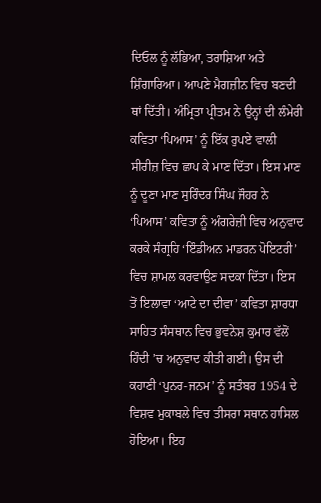ਦਿਓਲ ਨੂੰ ਲੱਭਿਆ, ਤਰਾਸ਼ਿਆ ਅਤੇ ਸ਼ਿੰਗਾਰਿਆ। ਆਪਣੇ ਮੈਗਜ਼ੀਨ ਵਿਚ ਬਣਦੀ ਥਾਂ ਦਿੱਤੀ। ਅੰਮ੍ਰਿਤਾ ਪ੍ਰੀਤਮ ਨੇ ਉਨ੍ਹਾਂ ਦੀ ਲੰਮੇਰੀ ਕਵਿਤਾ ‘ਪਿਆਸ’ ਨੂੰ ਇੱਕ ਰੁਪਏ ਵਾਲੀ ਸੀਰੀਜ਼ ਵਿਚ ਛਾਪ ਕੇ ਮਾਣ ਦਿੱਤਾ। ਇਸ ਮਾਣ ਨੂੰ ਦੂਣਾ ਮਾਣ ਸੁਰਿੰਦਰ ਸਿੰਘ ਜੌਹਰ ਨੇ ‘ਪਿਆਸ’ ਕਵਿਤਾ ਨੂੰ ਅੰਗਰੇਜ਼ੀ ਵਿਚ ਅਨੁਵਾਦ ਕਰਕੇ ਸੰਗ੍ਰਹਿ ‘ਇੰਡੀਅਨ ਮਾਡਰਨ ਪੋਇਟਰੀ’ ਵਿਚ ਸ਼ਾਮਲ ਕਰਵਾਉਣ ਸਦਕਾ ਦਿੱਤਾ। ਇਸ ਤੋਂ ਇਲਾਵਾ ‘ਆਟੇ ਦਾ ਦੀਵਾ’ ਕਵਿਤਾ ਸ਼ਾਰਧਾ ਸਾਹਿਤ ਸੰਸਥਾਨ ਵਿਚ ਭੁਵਨੇਸ਼ ਕੁਮਾਰ ਵੱਲੋਂ ਹਿੰਦੀ ’ਚ ਅਨੁਵਾਦ ਕੀਤੀ ਗਈ। ਉਸ ਦੀ ਕਹਾਣੀ ‘ਪੁਨਰ-ਜਨਮ’ ਨੂੰ ਸਤੰਬਰ 1954 ਦੇ ਵਿਸ਼ਵ ਮੁਕਾਬਲੇ ਵਿਚ ਤੀਸਰਾ ਸਥਾਨ ਹਾਸਿਲ ਹੋਇਆ। ਇਹ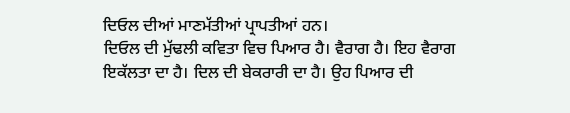ਦਿਓਲ ਦੀਆਂ ਮਾਣਮੱਤੀਆਂ ਪ੍ਰਾਪਤੀਆਂ ਹਨ।
ਦਿਓਲ ਦੀ ਮੁੱਢਲੀ ਕਵਿਤਾ ਵਿਚ ਪਿਆਰ ਹੈ। ਵੈਰਾਗ ਹੈ। ਇਹ ਵੈਰਾਗ ਇਕੱਲਤਾ ਦਾ ਹੈ। ਦਿਲ ਦੀ ਬੇਕਰਾਰੀ ਦਾ ਹੈ। ਉਹ ਪਿਆਰ ਦੀ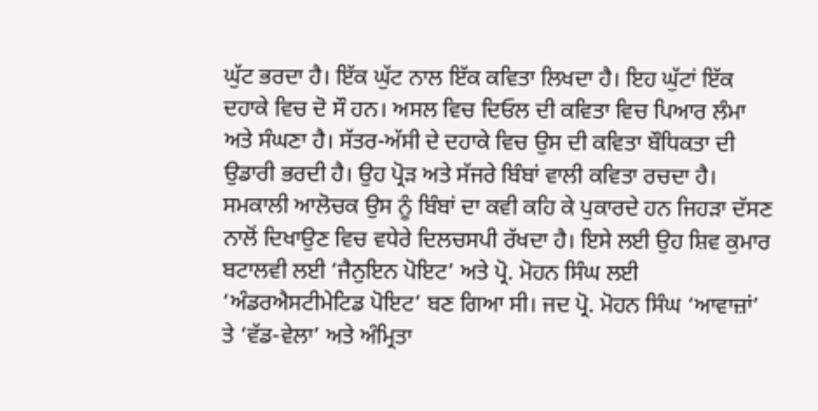ਘੁੱਟ ਭਰਦਾ ਹੈ। ਇੱਕ ਘੁੱਟ ਨਾਲ ਇੱਕ ਕਵਿਤਾ ਲਿਖਦਾ ਹੈ। ਇਹ ਘੁੱਟਾਂ ਇੱਕ ਦਹਾਕੇ ਵਿਚ ਦੋ ਸੌ ਹਨ। ਅਸਲ ਵਿਚ ਦਿਓਲ ਦੀ ਕਵਿਤਾ ਵਿਚ ਪਿਆਰ ਲੰਮਾ ਅਤੇ ਸੰਘਣਾ ਹੈ। ਸੱਤਰ-ਅੱਸੀ ਦੇ ਦਹਾਕੇ ਵਿਚ ਉਸ ਦੀ ਕਵਿਤਾ ਬੌਧਿਕਤਾ ਦੀ ਉਡਾਰੀ ਭਰਦੀ ਹੈ। ਉਹ ਪ੍ਰੋੜ ਅਤੇ ਸੱਜਰੇ ਬਿੰਬਾਂ ਵਾਲੀ ਕਵਿਤਾ ਰਚਦਾ ਹੈ। ਸਮਕਾਲੀ ਆਲੋਚਕ ਉਸ ਨੂੰ ਬਿੰਬਾਂ ਦਾ ਕਵੀ ਕਹਿ ਕੇ ਪੁਕਾਰਦੇ ਹਨ ਜਿਹੜਾ ਦੱਸਣ ਨਾਲੋਂ ਦਿਖਾਉਣ ਵਿਚ ਵਧੇਰੇ ਦਿਲਚਸਪੀ ਰੱਖਦਾ ਹੈ। ਇਸੇ ਲਈ ਉਹ ਸ਼ਿਵ ਕੁਮਾਰ ਬਟਾਲਵੀ ਲਈ ‘ਜੈਨੁਇਨ ਪੋਇਟ’ ਅਤੇ ਪ੍ਰੋ. ਮੋਹਨ ਸਿੰਘ ਲਈ ‘ਅੰਡਰਐਸਟੀਮੇਟਿਡ ਪੋਇਟ’ ਬਣ ਗਿਆ ਸੀ। ਜਦ ਪ੍ਰੋ. ਮੋਹਨ ਸਿੰਘ ‘ਆਵਾਜ਼ਾਂ’ ਤੇ ‘ਵੱਡ-ਵੇਲਾ’ ਅਤੇ ਅੰਮ੍ਰਿਤਾ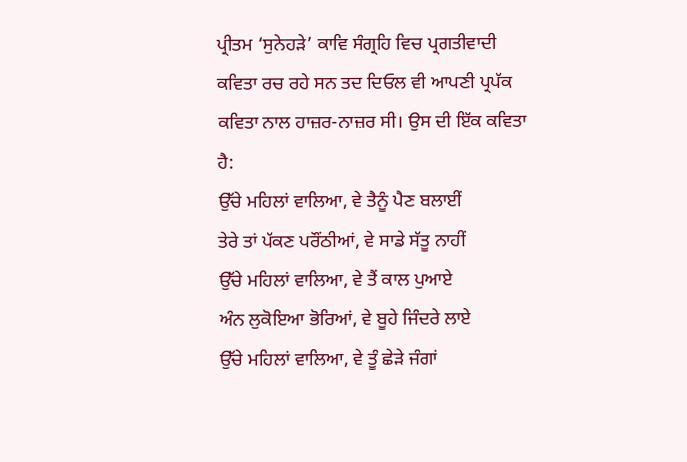ਪ੍ਰੀਤਮ ‘ਸੁਨੇਹੜੇ’ ਕਾਵਿ ਸੰਗ੍ਰਹਿ ਵਿਚ ਪ੍ਰਗਤੀਵਾਦੀ ਕਵਿਤਾ ਰਚ ਰਹੇ ਸਨ ਤਦ ਦਿਓਲ ਵੀ ਆਪਣੀ ਪ੍ਰਪੱਕ ਕਵਿਤਾ ਨਾਲ ਹਾਜ਼ਰ-ਨਾਜ਼ਰ ਸੀ। ਉਸ ਦੀ ਇੱਕ ਕਵਿਤਾ ਹੈ:
ਉੱਚੇ ਮਹਿਲਾਂ ਵਾਲਿਆ, ਵੇ ਤੈਨੂੰ ਪੈਣ ਬਲਾਈਂ
ਤੇਰੇ ਤਾਂ ਪੱਕਣ ਪਰੌਂਠੀਆਂ, ਵੇ ਸਾਡੇ ਸੱਤੂ ਨਾਹੀਂ
ਉੱਚੇ ਮਹਿਲਾਂ ਵਾਲਿਆ, ਵੇ ਤੈਂ ਕਾਲ ਪੁਆਏ
ਅੰਨ ਲੁਕੋਇਆ ਭੋਰਿਆਂ, ਵੇ ਬੂਹੇ ਜਿੰਦਰੇ ਲਾਏ
ਉੱਚੇ ਮਹਿਲਾਂ ਵਾਲਿਆ, ਵੇ ਤੂੰ ਛੇੜੇ ਜੰਗਾਂ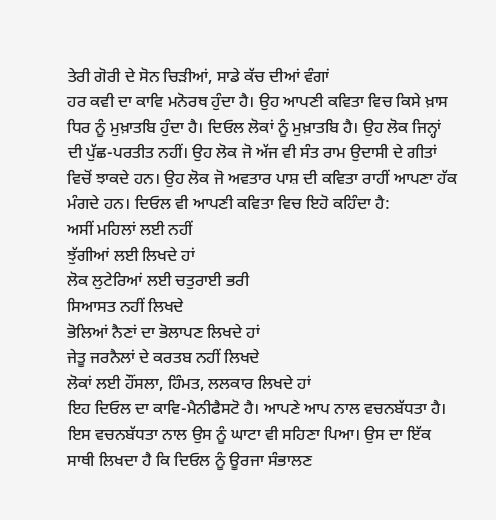ਤੇਰੀ ਗੋਰੀ ਦੇ ਸੋਨ ਚਿੜੀਆਂ, ਸਾਡੇ ਕੱਚ ਦੀਆਂ ਵੰਗਾਂ
ਹਰ ਕਵੀ ਦਾ ਕਾਵਿ ਮਨੋਰਥ ਹੁੰਦਾ ਹੈ। ਉਹ ਆਪਣੀ ਕਵਿਤਾ ਵਿਚ ਕਿਸੇ ਖ਼ਾਸ ਧਿਰ ਨੂੰ ਮੁਖ਼ਾਤਬਿ ਹੁੰਦਾ ਹੈ। ਦਿਓਲ ਲੋਕਾਂ ਨੂੰ ਮੁਖ਼ਾਤਬਿ ਹੈ। ਉਹ ਲੋਕ ਜਿਨ੍ਹਾਂ ਦੀ ਪੁੱਛ-ਪਰਤੀਤ ਨਹੀਂ। ਉਹ ਲੋਕ ਜੋ ਅੱਜ ਵੀ ਸੰਤ ਰਾਮ ਉਦਾਸੀ ਦੇ ਗੀਤਾਂ ਵਿਚੋਂ ਝਾਕਦੇ ਹਨ। ਉਹ ਲੋਕ ਜੋ ਅਵਤਾਰ ਪਾਸ਼ ਦੀ ਕਵਿਤਾ ਰਾਹੀਂ ਆਪਣਾ ਹੱਕ ਮੰਗਦੇ ਹਨ। ਦਿਓਲ ਵੀ ਆਪਣੀ ਕਵਿਤਾ ਵਿਚ ਇਹੋ ਕਹਿੰਦਾ ਹੈ:
ਅਸੀਂ ਮਹਿਲਾਂ ਲਈ ਨਹੀਂ
ਝੁੱਗੀਆਂ ਲਈ ਲਿਖਦੇ ਹਾਂ
ਲੋਕ ਲੁਟੇਰਿਆਂ ਲਈ ਚਤੁਰਾਈ ਭਰੀ
ਸਿਆਸਤ ਨਹੀਂ ਲਿਖਦੇ
ਭੋਲਿਆਂ ਨੈਣਾਂ ਦਾ ਭੋਲਾਪਣ ਲਿਖਦੇ ਹਾਂ
ਜੇਤੂ ਜਰਨੈਲਾਂ ਦੇ ਕਰਤਬ ਨਹੀਂ ਲਿਖਦੇ
ਲੋਕਾਂ ਲਈ ਹੌਂਸਲਾ, ਹਿੰਮਤ, ਲਲਕਾਰ ਲਿਖਦੇ ਹਾਂ
ਇਹ ਦਿਓਲ ਦਾ ਕਾਵਿ-ਮੈਨੀਫੈਸਟੋ ਹੈ। ਆਪਣੇ ਆਪ ਨਾਲ ਵਚਨਬੱਧਤਾ ਹੈ। ਇਸ ਵਚਨਬੱਧਤਾ ਨਾਲ ਉਸ ਨੂੰ ਘਾਟਾ ਵੀ ਸਹਿਣਾ ਪਿਆ। ਉਸ ਦਾ ਇੱਕ ਸਾਥੀ ਲਿਖਦਾ ਹੈ ਕਿ ਦਿਓਲ ਨੂੰ ਊਰਜਾ ਸੰਭਾਲਣ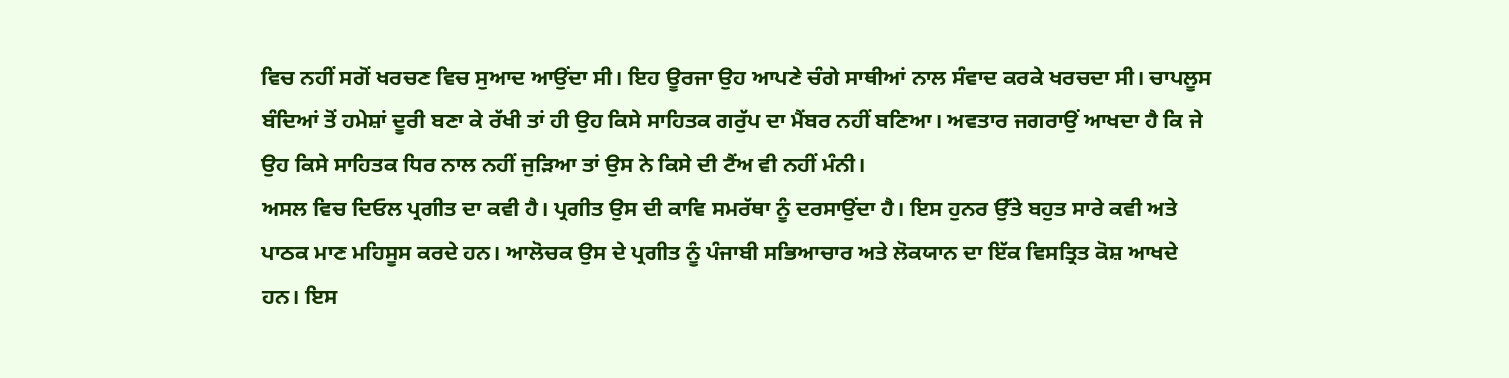ਵਿਚ ਨਹੀਂ ਸਗੋਂ ਖਰਚਣ ਵਿਚ ਸੁਆਦ ਆਉਂਦਾ ਸੀ। ਇਹ ਊਰਜਾ ਉਹ ਆਪਣੇ ਚੰਗੇ ਸਾਥੀਆਂ ਨਾਲ ਸੰਵਾਦ ਕਰਕੇ ਖਰਚਦਾ ਸੀ। ਚਾਪਲੂਸ ਬੰਦਿਆਂ ਤੋਂ ਹਮੇਸ਼ਾਂ ਦੂਰੀ ਬਣਾ ਕੇ ਰੱਖੀ ਤਾਂ ਹੀ ਉਹ ਕਿਸੇ ਸਾਹਿਤਕ ਗਰੁੱਪ ਦਾ ਮੈਂਬਰ ਨਹੀਂ ਬਣਿਆ। ਅਵਤਾਰ ਜਗਰਾਉਂ ਆਖਦਾ ਹੈ ਕਿ ਜੇ ਉਹ ਕਿਸੇ ਸਾਹਿਤਕ ਧਿਰ ਨਾਲ ਨਹੀਂ ਜੁੜਿਆ ਤਾਂ ਉਸ ਨੇ ਕਿਸੇ ਦੀ ਟੈਂਅ ਵੀ ਨਹੀਂ ਮੰਨੀ।
ਅਸਲ ਵਿਚ ਦਿਓਲ ਪ੍ਰਗੀਤ ਦਾ ਕਵੀ ਹੈ। ਪ੍ਰਗੀਤ ਉਸ ਦੀ ਕਾਵਿ ਸਮਰੱਥਾ ਨੂੰ ਦਰਸਾਉਂਦਾ ਹੈ। ਇਸ ਹੁਨਰ ਉੱਤੇ ਬਹੁਤ ਸਾਰੇ ਕਵੀ ਅਤੇ ਪਾਠਕ ਮਾਣ ਮਹਿਸੂਸ ਕਰਦੇ ਹਨ। ਆਲੋਚਕ ਉਸ ਦੇ ਪ੍ਰਗੀਤ ਨੂੰ ਪੰਜਾਬੀ ਸਭਿਆਚਾਰ ਅਤੇ ਲੋਕਯਾਨ ਦਾ ਇੱਕ ਵਿਸਤ੍ਰਿਤ ਕੋਸ਼ ਆਖਦੇ ਹਨ। ਇਸ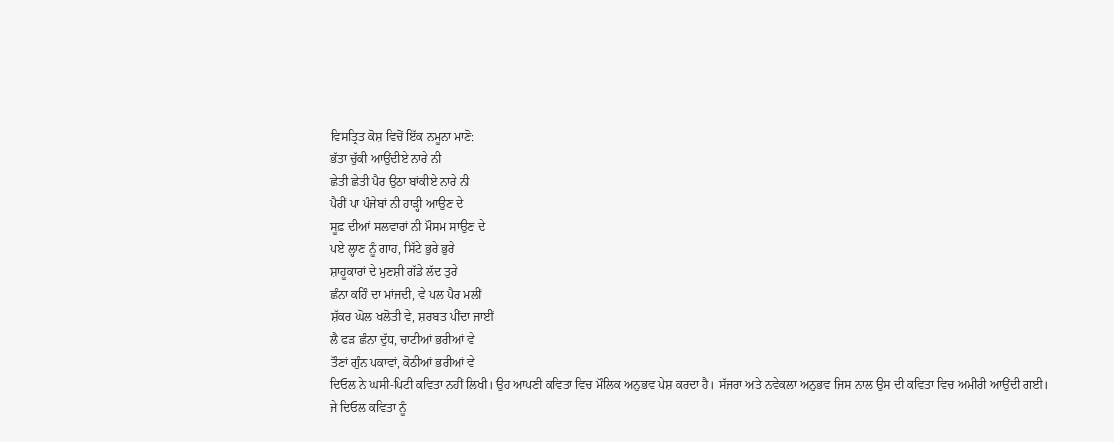ਵਿਸਤ੍ਰਿਤ ਕੋਸ਼ ਵਿਚੋਂ ਇੱਕ ਨਮੂਨਾ ਮਾਣੋ:
ਭੱਤਾ ਚੁੱਕੀ ਆਉਂਦੀਏ ਨਾਰੇ ਨੀ
ਛੇਤੀ ਛੇਤੀ ਪੈਰ ਉਠਾ ਬਾਂਕੀਏ ਨਾਰੇ ਨੀ
ਪੈਰੀਂ ਪਾ ਪੰਜੇਬਾਂ ਨੀ ਹਾੜ੍ਹੀ ਆਉਣ ਦੇ
ਸੂਫ਼ ਦੀਆਂ ਸਲਵਾਰਾਂ ਨੀ ਮੌਸਮ ਸਾਉਣ ਦੇ
ਪਏ ਲ੍ਹਾਣ ਨੂੰ ਗਾਹ, ਸਿੱਟੇ ਭੁਰੇ ਭੁਰੇ
ਸ਼ਾਹੂਕਾਰਾਂ ਦੇ ਮੁਣਸ਼ੀ ਗੱਡੇ ਲੱਦ ਤੁਰੇ
ਛੰਨਾ ਕਹਿੰ ਦਾ ਮਾਂਜਦੀ, ਵੇ ਪਲ ਪੈਰ ਮਲੀਂ
ਸ਼ੱਕਰ ਘੋਲ ਖਲੋਤੀ ਵੇ, ਸ਼ਰਬਤ ਪੀਂਦਾ ਜਾਈਂ
ਲੈ ਫੜ ਛੰਨਾ ਦੁੱਧ, ਚਾਟੀਆਂ ਭਰੀਆਂ ਵੇ
ਤੌਣਾਂ ਗੁੰਨ ਪਕਾਵਾਂ, ਕੋਠੀਆਂ ਭਰੀਆਂ ਵੇ
ਦਿਓਲ ਨੇ ਘਸੀ-ਪਿਟੀ ਕਵਿਤਾ ਨਹੀਂ ਲਿਖੀ। ਉਹ ਆਪਣੀ ਕਵਿਤਾ ਵਿਚ ਮੌਲਿਕ ਅਨੁਭਵ ਪੇਸ਼ ਕਰਦਾ ਹੈ। ਸੱਜਰਾ ਅਤੇ ਨਵੇਕਲਾ ਅਨੁਭਵ ਜਿਸ ਨਾਲ ਉਸ ਦੀ ਕਵਿਤਾ ਵਿਚ ਅਮੀਰੀ ਆਉਂਦੀ ਗਈ।
ਜੇ ਦਿਓਲ ਕਵਿਤਾ ਨੂੰ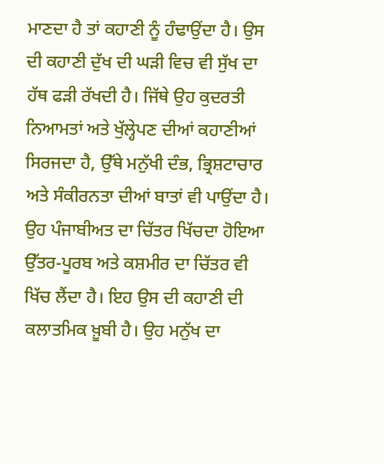ਮਾਣਦਾ ਹੈ ਤਾਂ ਕਹਾਣੀ ਨੂੰ ਹੰਢਾਉਂਦਾ ਹੈ। ਉਸ ਦੀ ਕਹਾਣੀ ਦੁੱਖ ਦੀ ਘੜੀ ਵਿਚ ਵੀ ਸੁੱਖ ਦਾ ਹੱਥ ਫੜੀ ਰੱਖਦੀ ਹੈ। ਜਿੱਥੇ ਉਹ ਕੁਦਰਤੀ ਨਿਆਮਤਾਂ ਅਤੇ ਖੁੱਲ੍ਹੇਪਣ ਦੀਆਂ ਕਹਾਣੀਆਂ ਸਿਰਜਦਾ ਹੈ, ਉੱਥੇ ਮਨੁੱਖੀ ਦੰਭ, ਭ੍ਰਿਸ਼ਟਾਚਾਰ ਅਤੇ ਸੰਕੀਰਨਤਾ ਦੀਆਂ ਬਾਤਾਂ ਵੀ ਪਾਉਂਦਾ ਹੈ। ਉਹ ਪੰਜਾਬੀਅਤ ਦਾ ਚਿੱਤਰ ਖਿੱਚਦਾ ਹੋਇਆ ਉੱਤਰ-ਪੂਰਬ ਅਤੇ ਕਸ਼ਮੀਰ ਦਾ ਚਿੱਤਰ ਵੀ ਖਿੱਚ ਲੈਂਦਾ ਹੈ। ਇਹ ਉਸ ਦੀ ਕਹਾਣੀ ਦੀ ਕਲਾਤਮਿਕ ਖ਼ੂਬੀ ਹੈ। ਉਹ ਮਨੁੱਖ ਦਾ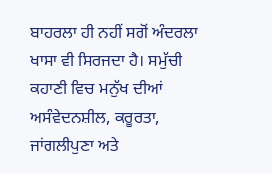ਬਾਹਰਲਾ ਹੀ ਨਹੀਂ ਸਗੋਂ ਅੰਦਰਲਾ ਖਾਸਾ ਵੀ ਸਿਰਜਦਾ ਹੈ। ਸਮੁੱਚੀ ਕਹਾਣੀ ਵਿਚ ਮਨੁੱਖ ਦੀਆਂ ਅਸੰਵੇਦਨਸ਼ੀਲ, ਕਰੂਰਤਾ, ਜਾਂਗਲੀਪੁਣਾ ਅਤੇ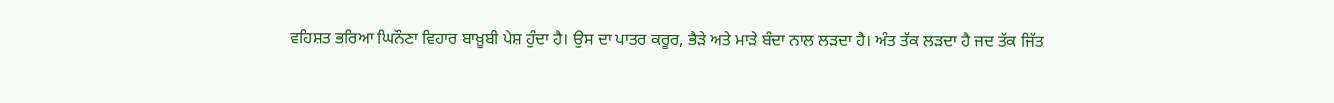ਵਹਿਸ਼ਤ ਭਰਿਆ ਘਿਨੌਣਾ ਵਿਹਾਰ ਬਾਖ਼ੂਬੀ ਪੇਸ਼ ਹੁੰਦਾ ਹੈ। ਉਸ ਦਾ ਪਾਤਰ ਕਰੂਰ, ਭੈੜੇ ਅਤੇ ਮਾੜੇ ਬੰਦਾ ਨਾਲ ਲੜਦਾ ਹੈ। ਅੰਤ ਤੱਕ ਲੜਦਾ ਹੈ ਜਦ ਤੱਕ ਜਿੱਤ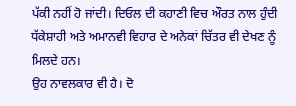ਪੱਕੀ ਨਹੀਂ ਹੋ ਜਾਂਦੀ। ਦਿਓਲ ਦੀ ਕਹਾਣੀ ਵਿਚ ਔਰਤ ਨਾਲ ਹੁੰਦੀ ਧੱਕੇਸ਼ਾਹੀ ਅਤੇ ਅਮਾਨਵੀ ਵਿਹਾਰ ਦੇ ਅਨੇਕਾਂ ਚਿੱਤਰ ਵੀ ਦੇਖਣ ਨੂੰ ਮਿਲਦੇ ਹਨ।
ਉਹ ਨਾਵਲਕਾਰ ਵੀ ਹੈ। ਦੋ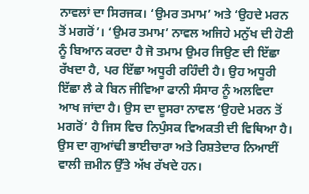ਨਾਵਲਾਂ ਦਾ ਸਿਰਜਕ। ‘ਉਮਰ ਤਮਾਮ’ ਅਤੇ ‘ਉਹਦੇ ਮਰਨ ਤੋਂ ਮਗਰੋਂ’। ‘ਉਮਰ ਤਮਾਮ’ ਨਾਵਲ ਅਜਿਹੇ ਮਨੁੱਖ ਦੀ ਹੋਣੀ ਨੂੰ ਬਿਆਨ ਕਰਦਾ ਹੈ ਜੋ ਤਮਾਮ ਉਮਰ ਜਿਉਣ ਦੀ ਇੱਛਾ ਰੱਖਦਾ ਹੈ, ਪਰ ਇੱਛਾ ਅਧੂਰੀ ਰਹਿੰਦੀ ਹੈ। ਉਹ ਅਧੂਰੀ ਇੱਛਾ ਲੈ ਕੇ ਬਿਨ ਜੀਵਿਆ ਫਾਨੀ ਸੰਸਾਰ ਨੂੰ ਅਲਵਿਦਾ ਆਖ ਜਾਂਦਾ ਹੈ। ਉਸ ਦਾ ਦੂਸਰਾ ਨਾਵਲ ‘ਉਹਦੇ ਮਰਨ ਤੋਂ ਮਗਰੋਂ’ ਹੈ ਜਿਸ ਵਿਚ ਨਿਪੁੰਸਕ ਵਿਅਕਤੀ ਦੀ ਵਿਥਿਆ ਹੈ। ਉਸ ਦਾ ਗੁਆਂਢੀ ਭਾਈਚਾਰਾ ਅਤੇ ਰਿਸ਼ਤੇਦਾਰ ਨਿਆਈਂ ਵਾਲੀ ਜ਼ਮੀਨ ਉੱਤੇ ਅੱਖ ਰੱਖਦੇ ਹਨ।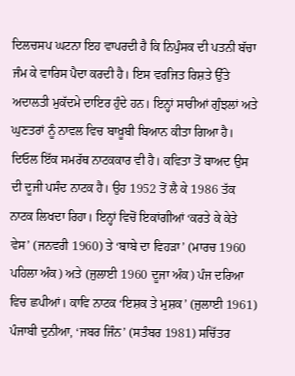ਦਿਲਚਸਪ ਘਟਨਾ ਇਹ ਵਾਪਰਦੀ ਹੈ ਕਿ ਨਿਪੁੰਸਕ ਦੀ ਪਤਨੀ ਬੱਚਾ ਜੰਮ ਕੇ ਵਾਰਿਸ ਪੈਦਾ ਕਰਦੀ ਹੈ। ਇਸ ਵਰਜਿਤ ਰਿਸ਼ਤੇ ਉੱਤੇ ਅਦਾਲਤੀ ਮੁਕੱਦਮੇ ਦਾਇਰ ਹੁੰਦੇ ਹਨ। ਇਨ੍ਹਾਂ ਸਾਰੀਆਂ ਗੁੰਝਲਾਂ ਅਤੇ ਘੁਣਤਰਾਂ ਨੂੰ ਨਾਵਲ ਵਿਚ ਬਾਖ਼ੂਬੀ ਬਿਆਨ ਕੀਤਾ ਗਿਆ ਹੈ।
ਦਿਓਲ ਇੱਕ ਸਮਰੱਥ ਨਾਟਕਕਾਰ ਵੀ ਹੈ। ਕਵਿਤਾ ਤੋਂ ਬਾਅਦ ਉਸ ਦੀ ਦੂਜੀ ਪਸੰਦ ਨਾਟਕ ਹੈ। ਉਹ 1952 ਤੋਂ ਲੈ ਕੇ 1986 ਤੱਕ ਨਾਟਕ ਲਿਖਦਾ ਰਿਹਾ। ਇਨ੍ਹਾਂ ਵਿਚੋਂ ਇਕਾਂਗੀਆਂ ‘ਕਰਤੇ ਕੇ ਕੇਤੇ ਵੇਸ’ (ਜਨਵਰੀ 1960) ਤੇ ‘ਬਾਬੇ ਦਾ ਵਿਹੜਾ’ (ਮਾਰਚ 1960 ਪਹਿਲਾ ਅੰਕ) ਅਤੇ (ਜੁਲਾਈ 1960 ਦੂਜਾ ਅੰਕ) ਪੰਜ ਦਰਿਆ ਵਿਚ ਛਪੀਆਂ। ਕਾਵਿ ਨਾਟਕ ‘ਇਸ਼ਕ ਤੇ ਮੁਸ਼ਕ’ (ਜੁਲਾਈ 1961) ਪੰਜਾਬੀ ਦੁਨੀਆ, ‘ਜਬਰ ਜਿੰਨ’ (ਸਤੰਬਰ 1981) ਸਚਿੱਤਰ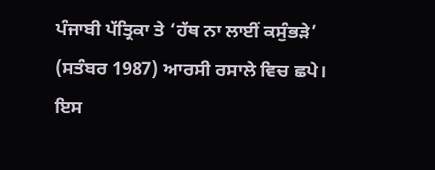ਪੰਜਾਬੀ ਪੱਤ੍ਰਿਕਾ ਤੇ ‘ਹੱਥ ਨਾ ਲਾਈਂ ਕਸੁੰਭੜੇ’ (ਸਤੰਬਰ 1987) ਆਰਸੀ ਰਸਾਲੇ ਵਿਚ ਛਪੇ। ਇਸ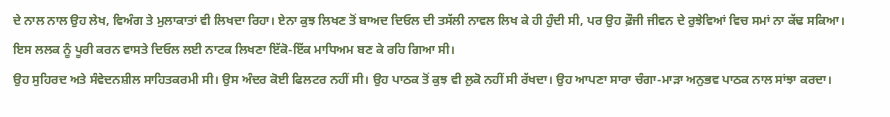ਦੇ ਨਾਲ ਨਾਲ ਉਹ ਲੇਖ, ਵਿਅੰਗ ਤੇ ਮੁਲਾਕਾਤਾਂ ਵੀ ਲਿਖਦਾ ਰਿਹਾ। ਏਨਾ ਕੁਝ ਲਿਖਣ ਤੋਂ ਬਾਅਦ ਦਿਓਲ ਦੀ ਤਸੱਲੀ ਨਾਵਲ ਲਿਖ ਕੇ ਹੀ ਹੁੰਦੀ ਸੀ, ਪਰ ਉਹ ਫ਼ੌਜੀ ਜੀਵਨ ਦੇ ਰੁਝੇਵਿਆਂ ਵਿਚ ਸਮਾਂ ਨਾ ਕੱਢ ਸਕਿਆ। ਇਸ ਲਲਕ ਨੂੰ ਪੂਰੀ ਕਰਨ ਵਾਸਤੇ ਦਿਓਲ ਲਈ ਨਾਟਕ ਲਿਖਣਾ ਇੱਕੋ-ਇੱਕ ਮਾਧਿਅਮ ਬਣ ਕੇ ਰਹਿ ਗਿਆ ਸੀ।
ਉਹ ਸੁਹਿਰਦ ਅਤੇ ਸੰਵੇਦਨਸ਼ੀਲ ਸਾਹਿਤਕਰਮੀ ਸੀ। ਉਸ ਅੰਦਰ ਕੋਈ ਫਿਲਟਰ ਨਹੀਂ ਸੀ। ਉਹ ਪਾਠਕ ਤੋਂ ਕੁਝ ਵੀ ਲੁਕੋ ਨਹੀਂ ਸੀ ਰੱਖਦਾ। ਉਹ ਆਪਣਾ ਸਾਰਾ ਚੰਗਾ-ਮਾੜਾ ਅਨੁਭਵ ਪਾਠਕ ਨਾਲ ਸਾਂਝਾ ਕਰਦਾ।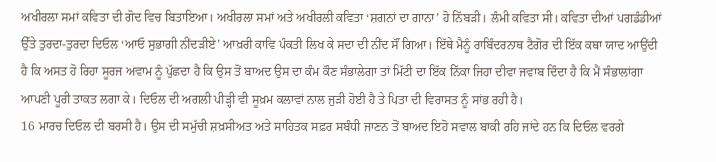ਅਖੀਰਲਾ ਸਮਾਂ ਕਵਿਤਾ ਦੀ ਗੋਦ ਵਿਚ ਬਿਤਾਇਆ। ਅਖੀਰਲਾ ਸਮਾਂ ਅਤੇ ਅਖੀਰਲੀ ਕਵਿਤਾ ‘ਸ਼ਗਨਾਂ ਦਾ ਗਾਨਾ’ ਹੋ ਨਿੱਬੜੀ। ਲੰਮੀ ਕਵਿਤਾ ਸੀ। ਕਵਿਤਾ ਦੀਆਂ ਪਗਡੰਡੀਆਂ ਉੱਤੇ ਤੁਰਦਾ-ਤੁਰਦਾ ਦਿਓਲ ‘ਆਓ ਸੁਭਾਗੀ ਨੀਂਦੜੀਏ’ ਆਖ਼ਰੀ ਕਾਵਿ ਪੰਕਤੀ ਲਿਖ ਕੇ ਸਦਾ ਦੀ ਨੀਂਦ ਸੌਂ ਗਿਆ। ਇੱਥੇ ਮੈਨੂੰ ਰਾਬਿੰਦਰਨਾਥ ਟੈਗੋਰ ਦੀ ਇੱਕ ਕਥਾ ਯਾਦ ਆਉਂਦੀ ਹੈ ਕਿ ਅਸਤ ਹੋ ਰਿਹਾ ਸੂਰਜ ਅਵਾਮ ਨੂੰ ਪੁੱਛਦਾ ਹੈ ਕਿ ਉਸ ਤੋਂ ਬਾਅਦ ਉਸ ਦਾ ਕੰਮ ਕੌਣ ਸੰਭਾਲੇਗਾ ਤਾਂ ਮਿੱਟੀ ਦਾ ਇੱਕ ਨਿੱਕਾ ਜਿਹਾ ਦੀਵਾ ਜਵਾਬ ਦਿੰਦਾ ਹੈ ਕਿ ਮੈਂ ਸੰਭਾਲਾਂਗਾ ਆਪਣੀ ਪੂਰੀ ਤਾਕਤ ਲਗਾ ਕੇ। ਦਿਓਲ ਦੀ ਅਗਲੀ ਪੀੜ੍ਹੀ ਵੀ ਸੂਖ਼ਮ ਕਲਾਵਾਂ ਨਾਲ ਜੁੜੀ ਹੋਈ ਹੈ ਤੇ ਪਿਤਾ ਦੀ ਵਿਰਾਸਤ ਨੂੰ ਸਾਂਭ ਰਹੀ ਹੈ।
16 ਮਾਰਚ ਦਿਓਲ ਦੀ ਬਰਸੀ ਹੈ। ਉਸ ਦੀ ਸਮੁੱਚੀ ਸ਼ਖ਼ਸੀਅਤ ਅਤੇ ਸਾਹਿਤਕ ਸਫ਼ਰ ਸਬੰਧੀ ਜਾਣਨ ਤੋਂ ਬਾਅਦ ਇਹੋ ਸਵਾਲ ਬਾਕੀ ਰਹਿ ਜਾਂਦੇ ਹਨ ਕਿ ਦਿਓਲ ਵਰਗੇ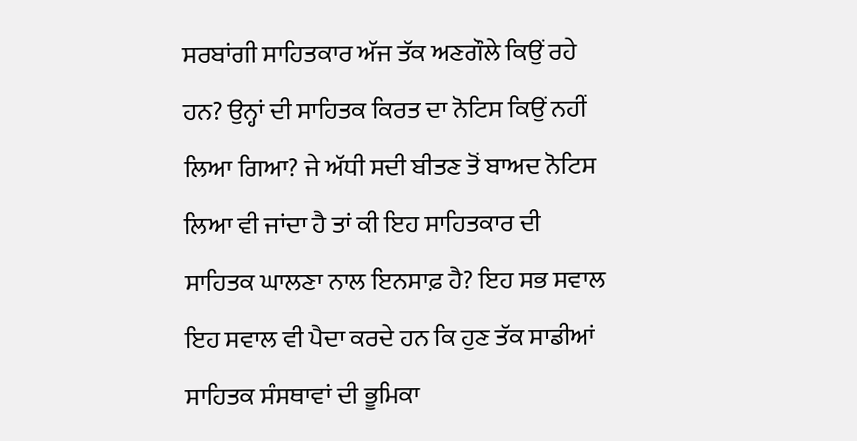ਸਰਬਾਂਗੀ ਸਾਹਿਤਕਾਰ ਅੱਜ ਤੱਕ ਅਣਗੌਲੇ ਕਿਉਂ ਰਹੇ ਹਨ? ਉਨ੍ਹਾਂ ਦੀ ਸਾਹਿਤਕ ਕਿਰਤ ਦਾ ਨੋਟਿਸ ਕਿਉਂ ਨਹੀਂ ਲਿਆ ਗਿਆ? ਜੇ ਅੱਧੀ ਸਦੀ ਬੀਤਣ ਤੋਂ ਬਾਅਦ ਨੋਟਿਸ ਲਿਆ ਵੀ ਜਾਂਦਾ ਹੈ ਤਾਂ ਕੀ ਇਹ ਸਾਹਿਤਕਾਰ ਦੀ ਸਾਹਿਤਕ ਘਾਲਣਾ ਨਾਲ ਇਨਸਾਫ਼ ਹੈ? ਇਹ ਸਭ ਸਵਾਲ ਇਹ ਸਵਾਲ ਵੀ ਪੈਦਾ ਕਰਦੇ ਹਨ ਕਿ ਹੁਣ ਤੱਕ ਸਾਡੀਆਂ ਸਾਹਿਤਕ ਸੰਸਥਾਵਾਂ ਦੀ ਭੂਮਿਕਾ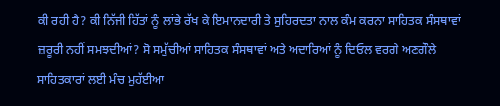ਕੀ ਰਹੀ ਹੈ? ਕੀ ਨਿੱਜੀ ਹਿੱਤਾਂ ਨੂੰ ਲਾਂਭੇ ਰੱਖ ਕੇ ਇਮਾਨਦਾਰੀ ਤੇ ਸੁਹਿਰਦਤਾ ਨਾਲ ਕੰਮ ਕਰਨਾ ਸਾਹਿਤਕ ਸੰਸਥਾਵਾਂ ਜ਼ਰੂਰੀ ਨਹੀਂ ਸਮਝਦੀਆਂ? ਸੋ ਸਮੁੱਚੀਆਂ ਸਾਹਿਤਕ ਸੰਸਥਾਵਾਂ ਅਤੇ ਅਦਾਰਿਆਂ ਨੂੰ ਦਿਓਲ ਵਰਗੇ ਅਣਗੌਲੇ ਸਾਹਿਤਕਾਰਾਂ ਲਈ ਮੰਚ ਮੁਹੱਈਆ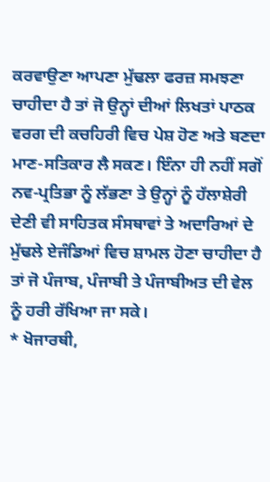ਕਰਵਾਉਣਾ ਆਪਣਾ ਮੁੱਢਲਾ ਫਰਜ਼ ਸਮਝਣਾ ਚਾਹੀਦਾ ਹੈ ਤਾਂ ਜੋ ਉਨ੍ਹਾਂ ਦੀਆਂ ਲਿਖਤਾਂ ਪਾਠਕ ਵਰਗ ਦੀ ਕਚਹਿਰੀ ਵਿਚ ਪੇਸ਼ ਹੋਣ ਅਤੇ ਬਣਦਾ ਮਾਣ-ਸਤਿਕਾਰ ਲੈ ਸਕਣ। ਇੰਨਾ ਹੀ ਨਹੀਂ ਸਗੋਂ ਨਵ-ਪ੍ਰਤਿਭਾ ਨੂੰ ਲੱਭਣਾ ਤੇ ਉਨ੍ਹਾਂ ਨੂੰ ਹੱਲਾਸ਼ੇਰੀ ਦੇਣੀ ਵੀ ਸਾਹਿਤਕ ਸੰਸਥਾਵਾਂ ਤੇ ਅਦਾਰਿਆਂ ਦੇ ਮੁੱਢਲੇ ਏਜੰਡਿਆਂ ਵਿਚ ਸ਼ਾਮਲ ਹੋਣਾ ਚਾਹੀਦਾ ਹੈ ਤਾਂ ਜੋ ਪੰਜਾਬ, ਪੰਜਾਬੀ ਤੇ ਪੰਜਾਬੀਅਤ ਦੀ ਵੇਲ ਨੂੰ ਹਰੀ ਰੱਖਿਆ ਜਾ ਸਕੇ।
* ਖੋਜਾਰਥੀ,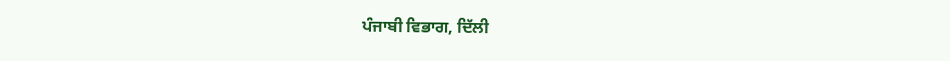ਪੰਜਾਬੀ ਵਿਭਾਗ, ਦਿੱਲੀ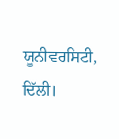ਯੂਨੀਵਰਸਿਟੀ, ਦਿੱਲੀ।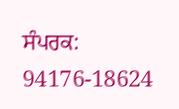ਸੰਪਰਕ: 94176-18624